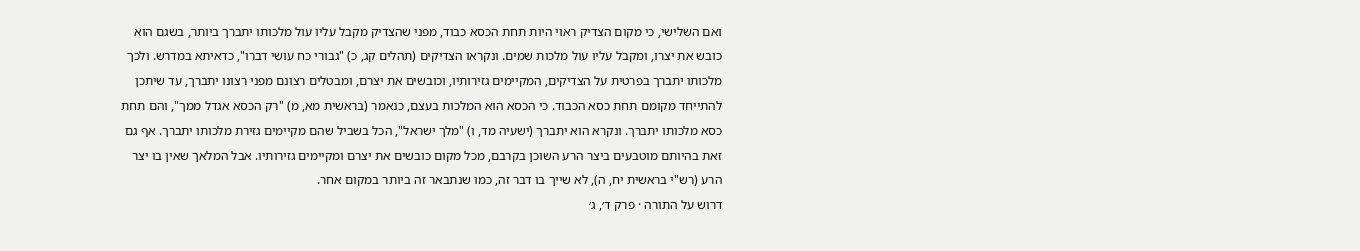ואם השלישי, כי מקום הצדיק ראוי היות תחת הכסא כבוד, מפני שהצדיק מקבל עליו עול מלכותו יתברך ביותר, בשגם הוא כובש את יצרו, ומקבל עליו עול מלכות שמים. ונקראו הצדיקים (תהלים קג, כ) "גבורי כח עושי דברו", כדאיתא במדרש. ולכך מלכותו יתברך בפרטית על הצדיקים, המקיימים גזירותיו, וכובשים את יצרם, ומבטלים רצונם מפני רצונו יתברך, עד שיתכן להתייחד מקומם תחת כסא הכבוד. כי הכסא הוא המלכות בעצם, כנאמר (בראשית מא, מ) "רק הכסא אגדל ממך", והם תחת כסא מלכותו יתברך. ונקרא הוא יתברך (ישעיה מד, ו) "מלך ישראל", הכל בשביל שהם מקיימים גזירת מלכותו יתברך. אף גם זאת בהיותם מוטבעים ביצר הרע השוכן בקרבם, מכל מקום כובשים את יצרם ומקיימים גזירותיו. אבל המלאך שאין בו יצר הרע (רש"י בראשית יח, ה), לא שייך בו דבר זה, כמו שנתבאר זה ביותר במקום אחר.
דרוש על התורה · פרק ד׳, ג׳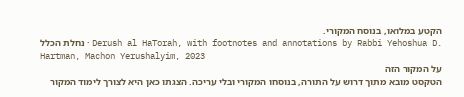הקטע במלואו, בנוסח המקורי.
נחלת הכלל · Derush al HaTorah, with footnotes and annotations by Rabbi Yehoshua D. Hartman, Machon Yerushalyim, 2023
על המקור הזה
הטקסט מובא מתוך דרוש על התורה, בנוסחו המקורי ובלי עריכה. הצגתו כאן היא לצורך לימוד המקור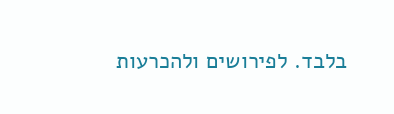בלבד. לפירושים ולהכרעות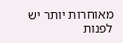מאוחרות יותר יש לפנות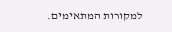למקורות המתאימים.